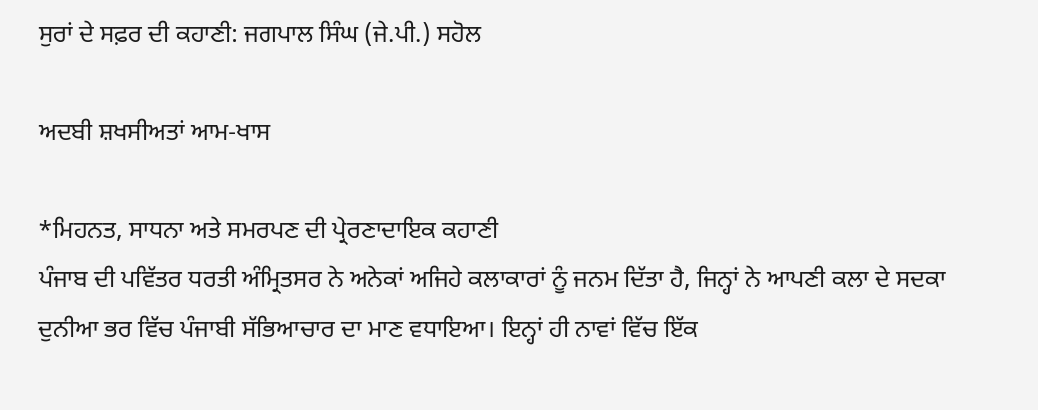ਸੁਰਾਂ ਦੇ ਸਫ਼ਰ ਦੀ ਕਹਾਣੀ: ਜਗਪਾਲ ਸਿੰਘ (ਜੇ.ਪੀ.) ਸਹੋਲ

ਅਦਬੀ ਸ਼ਖਸੀਅਤਾਂ ਆਮ-ਖਾਸ

*ਮਿਹਨਤ, ਸਾਧਨਾ ਅਤੇ ਸਮਰਪਣ ਦੀ ਪ੍ਰੇਰਣਾਦਾਇਕ ਕਹਾਣੀ
ਪੰਜਾਬ ਦੀ ਪਵਿੱਤਰ ਧਰਤੀ ਅੰਮ੍ਰਿਤਸਰ ਨੇ ਅਨੇਕਾਂ ਅਜਿਹੇ ਕਲਾਕਾਰਾਂ ਨੂੰ ਜਨਮ ਦਿੱਤਾ ਹੈ, ਜਿਨ੍ਹਾਂ ਨੇ ਆਪਣੀ ਕਲਾ ਦੇ ਸਦਕਾ ਦੁਨੀਆ ਭਰ ਵਿੱਚ ਪੰਜਾਬੀ ਸੱਭਿਆਚਾਰ ਦਾ ਮਾਣ ਵਧਾਇਆ। ਇਨ੍ਹਾਂ ਹੀ ਨਾਵਾਂ ਵਿੱਚ ਇੱਕ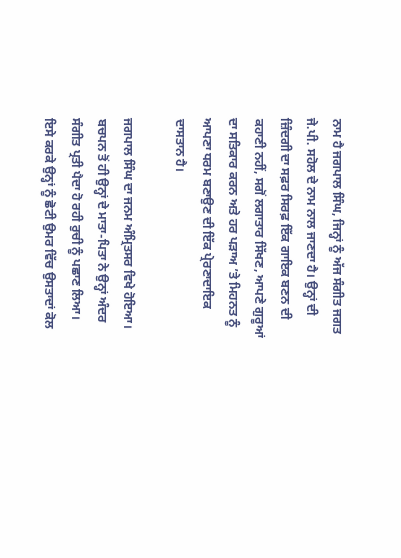ਨਾਮ ਹੈ ਜਗਪਾਲ ਸਿੰਘ, ਜਿਨ੍ਹਾਂ ਨੂੰ ਅੱਜ ਸੰਗੀਤ ਜਗਤ ਜੇ.ਪੀ. ਸਹੋਲ ਦੇ ਨਾਮ ਨਾਲ ਜਾਣਦਾ ਹੈ। ਉਨ੍ਹਾਂ ਦੀ ਜ਼ਿੰਦਗੀ ਦਾ ਸਫ਼ਰ ਸਿਰਫ਼ ਇੱਕ ਗਾਇਕ ਬਣਨ ਦੀ ਕਹਾਣੀ ਨਹੀਂ, ਸਗੋਂ ਲਗਾਤਾਰ ਸਿੱਖਣ, ਆਪਣੇ ਗੁਰੂਆਂ ਦਾ ਸਤਿਕਾਰ ਕਰਨ ਅਤੇ ਹਰ ਪੜਾਅ ’ਤੇ ਮਿਹਨਤ ਨੂੰ ਆਪਣਾ ਧਰਮ ਬਣਾਉਣ ਦੀ ਇੱਕ ਪ੍ਰੇਰਣਾਦਾਇਕ ਦਾਸਤਾਨ ਹੈ।

ਜਗਪਾਲ ਸਿੰਘ ਦਾ ਜਨਮ ਅੰਮ੍ਰਿਤਸਰ ਵਿਖੇ ਹੋਇਆ। ਬਚਪਨ ਤੋਂ ਹੀ ਉਨ੍ਹਾਂ ਦੇ ਮਾਤਾ-ਪਿਤਾ ਨੇ ਉਨ੍ਹਾਂ ਅੰਦਰ ਸੰਗੀਤ ਪ੍ਰਤੀ ਪੈਦਾ ਹੋ ਰਹੀ ਰੁਚੀ ਨੂੰ ਪਛਾਣ ਲਿਆ। ਇਸੇ ਕਰਕੇ ਉਨ੍ਹਾਂ ਨੂੰ ਛੋਟੀ ਉਮਰ ਵਿੱਚ ਉਸਤਾਦਾਂ ਕੋਲ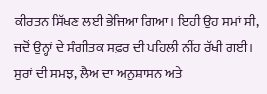ਕੀਰਤਨ ਸਿੱਖਣ ਲਈ ਭੇਜਿਆ ਗਿਆ। ਇਹੀ ਉਹ ਸਮਾਂ ਸੀ, ਜਦੋਂ ਉਨ੍ਹਾਂ ਦੇ ਸੰਗੀਤਕ ਸਫ਼ਰ ਦੀ ਪਹਿਲੀ ਨੀਂਹ ਰੱਖੀ ਗਈ। ਸੁਰਾਂ ਦੀ ਸਮਝ, ਲੈਅ ਦਾ ਅਨੁਸ਼ਾਸਨ ਅਤੇ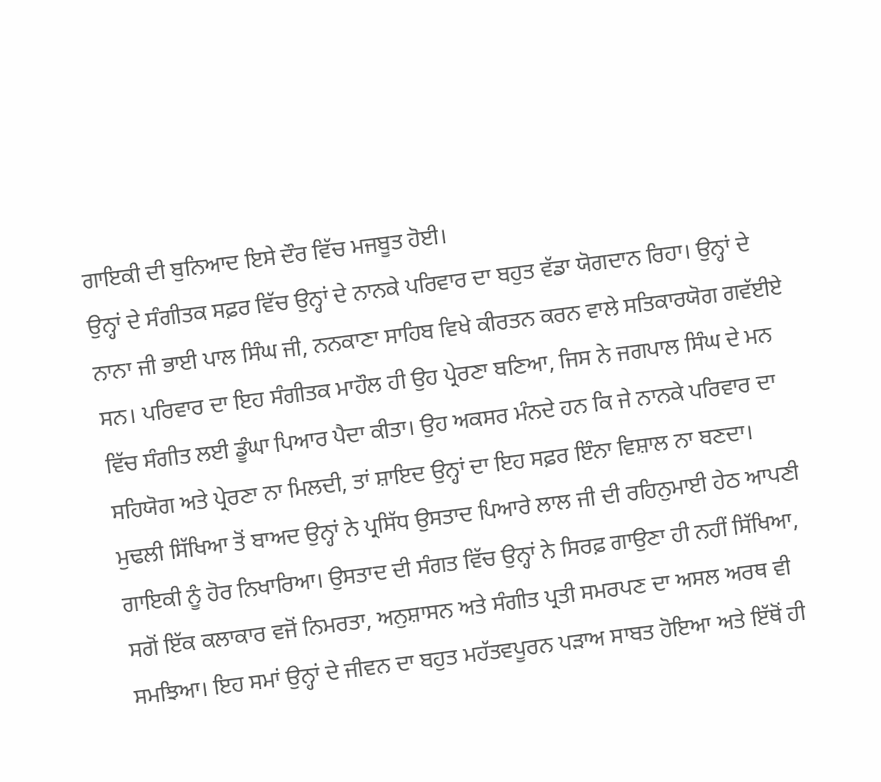ਗਾਇਕੀ ਦੀ ਬੁਨਿਆਦ ਇਸੇ ਦੌਰ ਵਿੱਚ ਮਜਬੂਤ ਹੋਈ।
ਉਨ੍ਹਾਂ ਦੇ ਸੰਗੀਤਕ ਸਫ਼ਰ ਵਿੱਚ ਉਨ੍ਹਾਂ ਦੇ ਨਾਨਕੇ ਪਰਿਵਾਰ ਦਾ ਬਹੁਤ ਵੱਡਾ ਯੋਗਦਾਨ ਰਿਹਾ। ਉਨ੍ਹਾਂ ਦੇ ਨਾਨਾ ਜੀ ਭਾਈ ਪਾਲ ਸਿੰਘ ਜੀ, ਨਨਕਾਣਾ ਸਾਹਿਬ ਵਿਖੇ ਕੀਰਤਨ ਕਰਨ ਵਾਲੇ ਸਤਿਕਾਰਯੋਗ ਗਵੱਈਏ ਸਨ। ਪਰਿਵਾਰ ਦਾ ਇਹ ਸੰਗੀਤਕ ਮਾਹੌਲ ਹੀ ਉਹ ਪ੍ਰੇਰਣਾ ਬਣਿਆ, ਜਿਸ ਨੇ ਜਗਪਾਲ ਸਿੰਘ ਦੇ ਮਨ ਵਿੱਚ ਸੰਗੀਤ ਲਈ ਡੂੰਘਾ ਪਿਆਰ ਪੈਦਾ ਕੀਤਾ। ਉਹ ਅਕਸਰ ਮੰਨਦੇ ਹਨ ਕਿ ਜੇ ਨਾਨਕੇ ਪਰਿਵਾਰ ਦਾ ਸਹਿਯੋਗ ਅਤੇ ਪ੍ਰੇਰਣਾ ਨਾ ਮਿਲਦੀ, ਤਾਂ ਸ਼ਾਇਦ ਉਨ੍ਹਾਂ ਦਾ ਇਹ ਸਫ਼ਰ ਇੰਨਾ ਵਿਸ਼ਾਲ ਨਾ ਬਣਦਾ।
ਮੁਢਲੀ ਸਿੱਖਿਆ ਤੋਂ ਬਾਅਦ ਉਨ੍ਹਾਂ ਨੇ ਪ੍ਰਸਿੱਧ ਉਸਤਾਦ ਪਿਆਰੇ ਲਾਲ ਜੀ ਦੀ ਰਹਿਨੁਮਾਈ ਹੇਠ ਆਪਣੀ ਗਾਇਕੀ ਨੂੰ ਹੋਰ ਨਿਖਾਰਿਆ। ਉਸਤਾਦ ਦੀ ਸੰਗਤ ਵਿੱਚ ਉਨ੍ਹਾਂ ਨੇ ਸਿਰਫ਼ ਗਾਉਣਾ ਹੀ ਨਹੀਂ ਸਿੱਖਿਆ, ਸਗੋਂ ਇੱਕ ਕਲਾਕਾਰ ਵਜੋਂ ਨਿਮਰਤਾ, ਅਨੁਸ਼ਾਸਨ ਅਤੇ ਸੰਗੀਤ ਪ੍ਰਤੀ ਸਮਰਪਣ ਦਾ ਅਸਲ ਅਰਥ ਵੀ ਸਮਝਿਆ। ਇਹ ਸਮਾਂ ਉਨ੍ਹਾਂ ਦੇ ਜੀਵਨ ਦਾ ਬਹੁਤ ਮਹੱਤਵਪੂਰਨ ਪੜਾਅ ਸਾਬਤ ਹੋਇਆ ਅਤੇ ਇੱਥੋਂ ਹੀ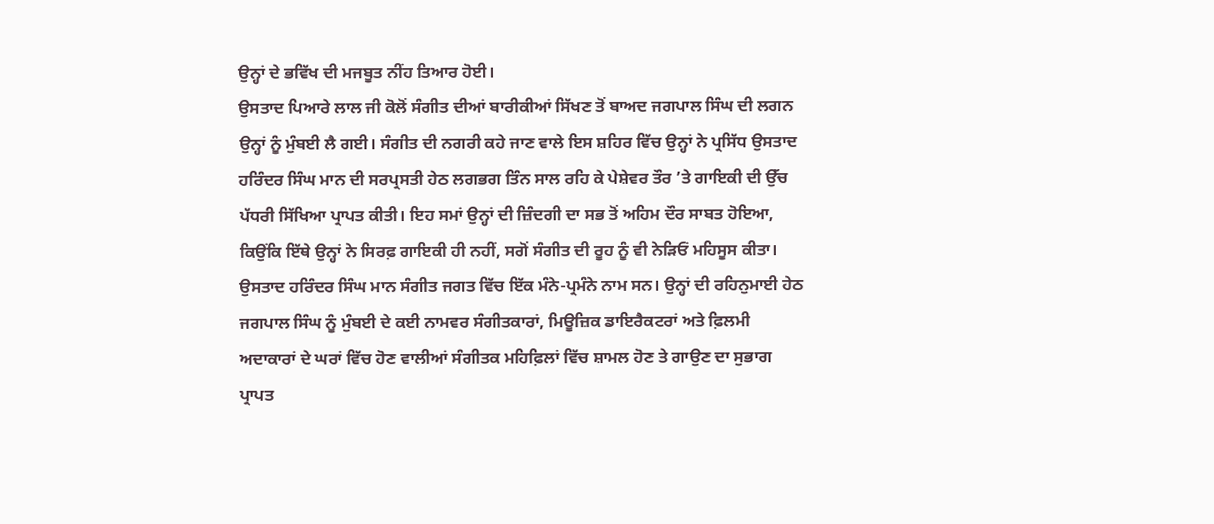ਉਨ੍ਹਾਂ ਦੇ ਭਵਿੱਖ ਦੀ ਮਜਬੂਤ ਨੀਂਹ ਤਿਆਰ ਹੋਈ।
ਉਸਤਾਦ ਪਿਆਰੇ ਲਾਲ ਜੀ ਕੋਲੋਂ ਸੰਗੀਤ ਦੀਆਂ ਬਾਰੀਕੀਆਂ ਸਿੱਖਣ ਤੋਂ ਬਾਅਦ ਜਗਪਾਲ ਸਿੰਘ ਦੀ ਲਗਨ ਉਨ੍ਹਾਂ ਨੂੰ ਮੁੰਬਈ ਲੈ ਗਈ। ਸੰਗੀਤ ਦੀ ਨਗਰੀ ਕਹੇ ਜਾਣ ਵਾਲੇ ਇਸ ਸ਼ਹਿਰ ਵਿੱਚ ਉਨ੍ਹਾਂ ਨੇ ਪ੍ਰਸਿੱਧ ਉਸਤਾਦ ਹਰਿੰਦਰ ਸਿੰਘ ਮਾਨ ਦੀ ਸਰਪ੍ਰਸਤੀ ਹੇਠ ਲਗਭਗ ਤਿੰਨ ਸਾਲ ਰਹਿ ਕੇ ਪੇਸ਼ੇਵਰ ਤੌਰ ’ਤੇ ਗਾਇਕੀ ਦੀ ਉੱਚ ਪੱਧਰੀ ਸਿੱਖਿਆ ਪ੍ਰਾਪਤ ਕੀਤੀ। ਇਹ ਸਮਾਂ ਉਨ੍ਹਾਂ ਦੀ ਜ਼ਿੰਦਗੀ ਦਾ ਸਭ ਤੋਂ ਅਹਿਮ ਦੌਰ ਸਾਬਤ ਹੋਇਆ, ਕਿਉਂਕਿ ਇੱਥੇ ਉਨ੍ਹਾਂ ਨੇ ਸਿਰਫ਼ ਗਾਇਕੀ ਹੀ ਨਹੀਂ, ਸਗੋਂ ਸੰਗੀਤ ਦੀ ਰੂਹ ਨੂੰ ਵੀ ਨੇੜਿਓਂ ਮਹਿਸੂਸ ਕੀਤਾ।
ਉਸਤਾਦ ਹਰਿੰਦਰ ਸਿੰਘ ਮਾਨ ਸੰਗੀਤ ਜਗਤ ਵਿੱਚ ਇੱਕ ਮੰਨੇ-ਪ੍ਰਮੰਨੇ ਨਾਮ ਸਨ। ਉਨ੍ਹਾਂ ਦੀ ਰਹਿਨੁਮਾਈ ਹੇਠ ਜਗਪਾਲ ਸਿੰਘ ਨੂੰ ਮੁੰਬਈ ਦੇ ਕਈ ਨਾਮਵਰ ਸੰਗੀਤਕਾਰਾਂ, ਮਿਊਜ਼ਿਕ ਡਾਇਰੈਕਟਰਾਂ ਅਤੇ ਫ਼ਿਲਮੀ ਅਦਾਕਾਰਾਂ ਦੇ ਘਰਾਂ ਵਿੱਚ ਹੋਣ ਵਾਲੀਆਂ ਸੰਗੀਤਕ ਮਹਿਫ਼ਿਲਾਂ ਵਿੱਚ ਸ਼ਾਮਲ ਹੋਣ ਤੇ ਗਾਉਣ ਦਾ ਸੁਭਾਗ ਪ੍ਰਾਪਤ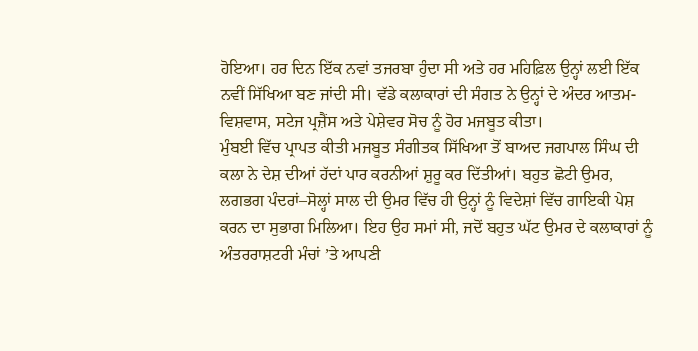ਹੋਇਆ। ਹਰ ਦਿਨ ਇੱਕ ਨਵਾਂ ਤਜਰਬਾ ਹੁੰਦਾ ਸੀ ਅਤੇ ਹਰ ਮਹਿਫ਼ਿਲ ਉਨ੍ਹਾਂ ਲਈ ਇੱਕ ਨਵੀਂ ਸਿੱਖਿਆ ਬਣ ਜਾਂਦੀ ਸੀ। ਵੱਡੇ ਕਲਾਕਾਰਾਂ ਦੀ ਸੰਗਤ ਨੇ ਉਨ੍ਹਾਂ ਦੇ ਅੰਦਰ ਆਤਮ-ਵਿਸ਼ਵਾਸ, ਸਟੇਜ ਪ੍ਰਜ਼ੈਂਸ ਅਤੇ ਪੇਸ਼ੇਵਰ ਸੋਚ ਨੂੰ ਹੋਰ ਮਜਬੂਤ ਕੀਤਾ।
ਮੁੰਬਈ ਵਿੱਚ ਪ੍ਰਾਪਤ ਕੀਤੀ ਮਜਬੂਤ ਸੰਗੀਤਕ ਸਿੱਖਿਆ ਤੋਂ ਬਾਅਦ ਜਗਪਾਲ ਸਿੰਘ ਦੀ ਕਲਾ ਨੇ ਦੇਸ਼ ਦੀਆਂ ਹੱਦਾਂ ਪਾਰ ਕਰਨੀਆਂ ਸ਼ੁਰੂ ਕਰ ਦਿੱਤੀਆਂ। ਬਹੁਤ ਛੋਟੀ ਉਮਰ, ਲਗਭਗ ਪੰਦਰਾਂ–ਸੋਲ੍ਹਾਂ ਸਾਲ ਦੀ ਉਮਰ ਵਿੱਚ ਹੀ ਉਨ੍ਹਾਂ ਨੂੰ ਵਿਦੇਸ਼ਾਂ ਵਿੱਚ ਗਾਇਕੀ ਪੇਸ਼ ਕਰਨ ਦਾ ਸੁਭਾਗ ਮਿਲਿਆ। ਇਹ ਉਹ ਸਮਾਂ ਸੀ, ਜਦੋਂ ਬਹੁਤ ਘੱਟ ਉਮਰ ਦੇ ਕਲਾਕਾਰਾਂ ਨੂੰ ਅੰਤਰਰਾਸ਼ਟਰੀ ਮੰਚਾਂ ’ਤੇ ਆਪਣੀ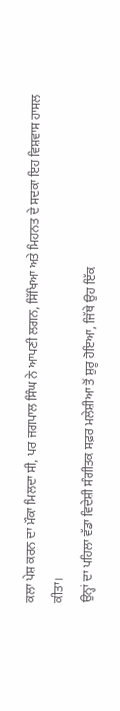ਕਲਾ ਪੇਸ਼ ਕਰਨ ਦਾ ਮੌਕਾ ਮਿਲਦਾ ਸੀ, ਪਰ ਜਗਪਾਲ ਸਿੰਘ ਨੇ ਆਪਣੀ ਲਗਨ, ਸਿੱਖਿਆ ਅਤੇ ਮਿਹਨਤ ਦੇ ਸਦਕਾ ਇਹ ਵਿਸ਼ਵਾਸ ਹਾਸਲ ਕੀਤਾ।
ਉਨ੍ਹਾਂ ਦਾ ਪਹਿਲਾ ਵੱਡਾ ਵਿਦੇਸ਼ੀ ਸੰਗੀਤਕ ਸਫ਼ਰ ਮਲੇਸ਼ੀਆ ਤੋਂ ਸ਼ੁਰੂ ਹੋਇਆ, ਜਿੱਥੇ ਉਹ ਇੱਕ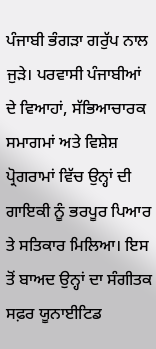ਪੰਜਾਬੀ ਭੰਗੜਾ ਗਰੁੱਪ ਨਾਲ ਜੁੜੇ। ਪਰਵਾਸੀ ਪੰਜਾਬੀਆਂ ਦੇ ਵਿਆਹਾਂ, ਸੱਭਿਆਚਾਰਕ ਸਮਾਗਮਾਂ ਅਤੇ ਵਿਸ਼ੇਸ਼ ਪ੍ਰੋਗਰਾਮਾਂ ਵਿੱਚ ਉਨ੍ਹਾਂ ਦੀ ਗਾਇਕੀ ਨੂੰ ਭਰਪੂਰ ਪਿਆਰ ਤੇ ਸਤਿਕਾਰ ਮਿਲਿਆ। ਇਸ ਤੋਂ ਬਾਅਦ ਉਨ੍ਹਾਂ ਦਾ ਸੰਗੀਤਕ ਸਫ਼ਰ ਯੂਨਾਈਟਿਡ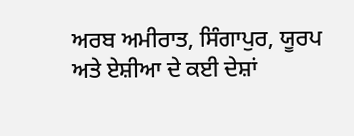ਅਰਬ ਅਮੀਰਾਤ, ਸਿੰਗਾਪੁਰ, ਯੂਰਪ ਅਤੇ ਏਸ਼ੀਆ ਦੇ ਕਈ ਦੇਸ਼ਾਂ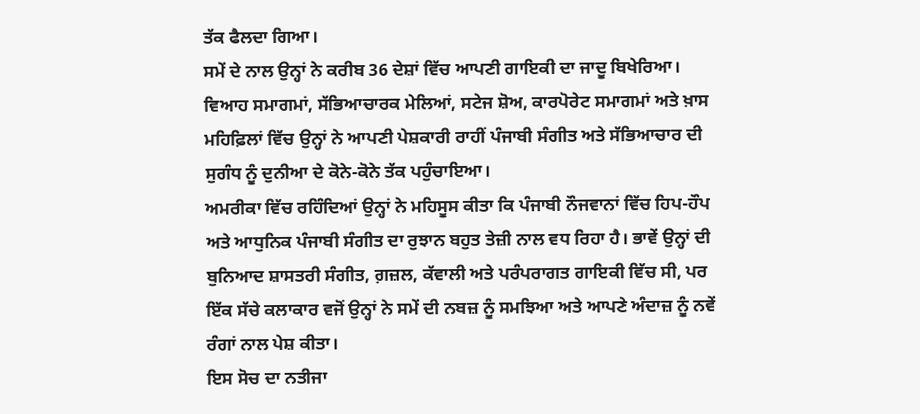ਤੱਕ ਫੈਲਦਾ ਗਿਆ।
ਸਮੇਂ ਦੇ ਨਾਲ ਉਨ੍ਹਾਂ ਨੇ ਕਰੀਬ 36 ਦੇਸ਼ਾਂ ਵਿੱਚ ਆਪਣੀ ਗਾਇਕੀ ਦਾ ਜਾਦੂ ਬਿਖੇਰਿਆ। ਵਿਆਹ ਸਮਾਗਮਾਂ, ਸੱਭਿਆਚਾਰਕ ਮੇਲਿਆਂ, ਸਟੇਜ ਸ਼ੋਅ, ਕਾਰਪੋਰੇਟ ਸਮਾਗਮਾਂ ਅਤੇ ਖ਼ਾਸ ਮਹਿਫ਼ਿਲਾਂ ਵਿੱਚ ਉਨ੍ਹਾਂ ਨੇ ਆਪਣੀ ਪੇਸ਼ਕਾਰੀ ਰਾਹੀਂ ਪੰਜਾਬੀ ਸੰਗੀਤ ਅਤੇ ਸੱਭਿਆਚਾਰ ਦੀ ਸੁਗੰਧ ਨੂੰ ਦੁਨੀਆ ਦੇ ਕੋਨੇ-ਕੋਨੇ ਤੱਕ ਪਹੁੰਚਾਇਆ।
ਅਮਰੀਕਾ ਵਿੱਚ ਰਹਿੰਦਿਆਂ ਉਨ੍ਹਾਂ ਨੇ ਮਹਿਸੂਸ ਕੀਤਾ ਕਿ ਪੰਜਾਬੀ ਨੌਜਵਾਨਾਂ ਵਿੱਚ ਹਿਪ-ਹੌਪ ਅਤੇ ਆਧੁਨਿਕ ਪੰਜਾਬੀ ਸੰਗੀਤ ਦਾ ਰੁਝਾਨ ਬਹੁਤ ਤੇਜ਼ੀ ਨਾਲ ਵਧ ਰਿਹਾ ਹੈ। ਭਾਵੇਂ ਉਨ੍ਹਾਂ ਦੀ ਬੁਨਿਆਦ ਸ਼ਾਸਤਰੀ ਸੰਗੀਤ, ਗ਼ਜ਼ਲ, ਕੱਵਾਲੀ ਅਤੇ ਪਰੰਪਰਾਗਤ ਗਾਇਕੀ ਵਿੱਚ ਸੀ, ਪਰ ਇੱਕ ਸੱਚੇ ਕਲਾਕਾਰ ਵਜੋਂ ਉਨ੍ਹਾਂ ਨੇ ਸਮੇਂ ਦੀ ਨਬਜ਼ ਨੂੰ ਸਮਝਿਆ ਅਤੇ ਆਪਣੇ ਅੰਦਾਜ਼ ਨੂੰ ਨਵੇਂ ਰੰਗਾਂ ਨਾਲ ਪੇਸ਼ ਕੀਤਾ।
ਇਸ ਸੋਚ ਦਾ ਨਤੀਜਾ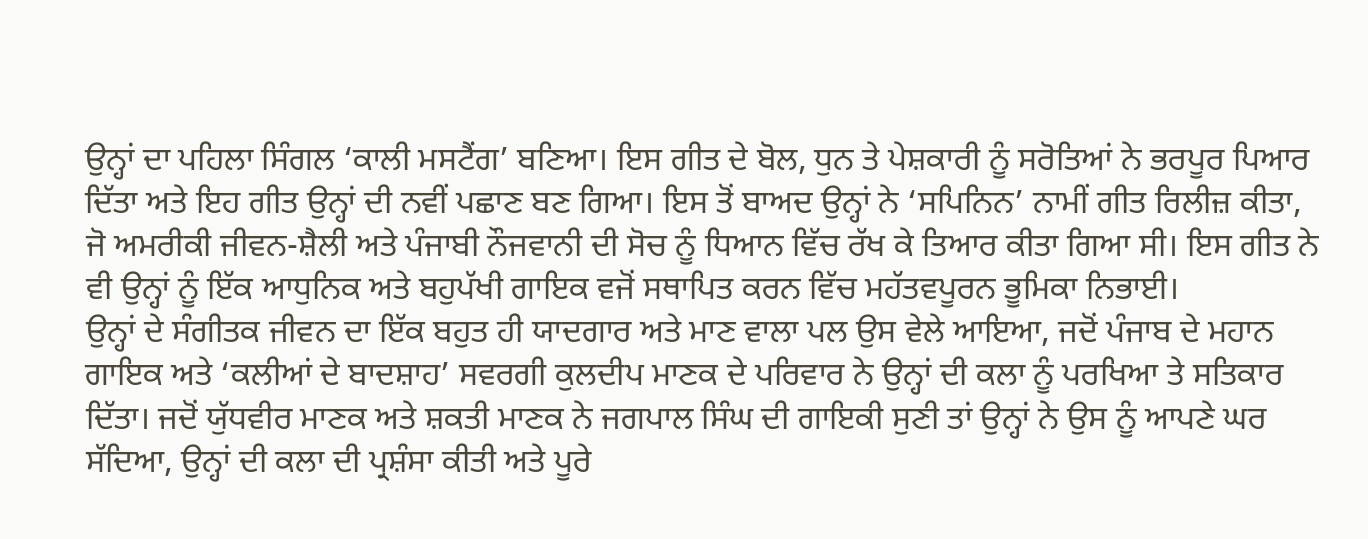ਉਨ੍ਹਾਂ ਦਾ ਪਹਿਲਾ ਸਿੰਗਲ ‘ਕਾਲੀ ਮਸਟੈਂਗ’ ਬਣਿਆ। ਇਸ ਗੀਤ ਦੇ ਬੋਲ, ਧੁਨ ਤੇ ਪੇਸ਼ਕਾਰੀ ਨੂੰ ਸਰੋਤਿਆਂ ਨੇ ਭਰਪੂਰ ਪਿਆਰ ਦਿੱਤਾ ਅਤੇ ਇਹ ਗੀਤ ਉਨ੍ਹਾਂ ਦੀ ਨਵੀਂ ਪਛਾਣ ਬਣ ਗਿਆ। ਇਸ ਤੋਂ ਬਾਅਦ ਉਨ੍ਹਾਂ ਨੇ ‘ਸਪਿਨਿਨ’ ਨਾਮੀਂ ਗੀਤ ਰਿਲੀਜ਼ ਕੀਤਾ, ਜੋ ਅਮਰੀਕੀ ਜੀਵਨ-ਸ਼ੈਲੀ ਅਤੇ ਪੰਜਾਬੀ ਨੌਜਵਾਨੀ ਦੀ ਸੋਚ ਨੂੰ ਧਿਆਨ ਵਿੱਚ ਰੱਖ ਕੇ ਤਿਆਰ ਕੀਤਾ ਗਿਆ ਸੀ। ਇਸ ਗੀਤ ਨੇ ਵੀ ਉਨ੍ਹਾਂ ਨੂੰ ਇੱਕ ਆਧੁਨਿਕ ਅਤੇ ਬਹੁਪੱਖੀ ਗਾਇਕ ਵਜੋਂ ਸਥਾਪਿਤ ਕਰਨ ਵਿੱਚ ਮਹੱਤਵਪੂਰਨ ਭੂਮਿਕਾ ਨਿਭਾਈ।
ਉਨ੍ਹਾਂ ਦੇ ਸੰਗੀਤਕ ਜੀਵਨ ਦਾ ਇੱਕ ਬਹੁਤ ਹੀ ਯਾਦਗਾਰ ਅਤੇ ਮਾਣ ਵਾਲਾ ਪਲ ਉਸ ਵੇਲੇ ਆਇਆ, ਜਦੋਂ ਪੰਜਾਬ ਦੇ ਮਹਾਨ ਗਾਇਕ ਅਤੇ ‘ਕਲੀਆਂ ਦੇ ਬਾਦਸ਼ਾਹ’ ਸਵਰਗੀ ਕੁਲਦੀਪ ਮਾਣਕ ਦੇ ਪਰਿਵਾਰ ਨੇ ਉਨ੍ਹਾਂ ਦੀ ਕਲਾ ਨੂੰ ਪਰਖਿਆ ਤੇ ਸਤਿਕਾਰ ਦਿੱਤਾ। ਜਦੋਂ ਯੁੱਧਵੀਰ ਮਾਣਕ ਅਤੇ ਸ਼ਕਤੀ ਮਾਣਕ ਨੇ ਜਗਪਾਲ ਸਿੰਘ ਦੀ ਗਾਇਕੀ ਸੁਣੀ ਤਾਂ ਉਨ੍ਹਾਂ ਨੇ ਉਸ ਨੂੰ ਆਪਣੇ ਘਰ ਸੱਦਿਆ, ਉਨ੍ਹਾਂ ਦੀ ਕਲਾ ਦੀ ਪ੍ਰਸ਼ੰਸਾ ਕੀਤੀ ਅਤੇ ਪੂਰੇ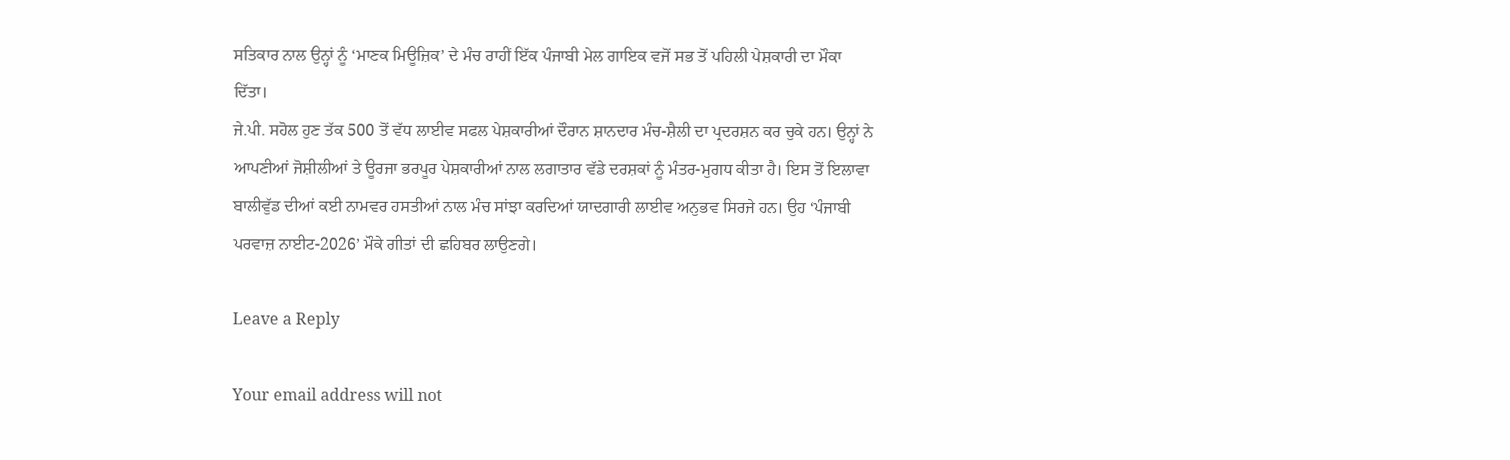ਸਤਿਕਾਰ ਨਾਲ ਉਨ੍ਹਾਂ ਨੂੰ ‘ਮਾਣਕ ਮਿਊਜ਼ਿਕ’ ਦੇ ਮੰਚ ਰਾਹੀਂ ਇੱਕ ਪੰਜਾਬੀ ਮੇਲ ਗਾਇਕ ਵਜੋਂ ਸਭ ਤੋਂ ਪਹਿਲੀ ਪੇਸ਼ਕਾਰੀ ਦਾ ਮੌਕਾ ਦਿੱਤਾ।
ਜੇ.ਪੀ. ਸਹੋਲ ਹੁਣ ਤੱਕ 500 ਤੋਂ ਵੱਧ ਲਾਈਵ ਸਫਲ ਪੇਸ਼ਕਾਰੀਆਂ ਦੌਰਾਨ ਸ਼ਾਨਦਾਰ ਮੰਚ-ਸ਼ੈਲੀ ਦਾ ਪ੍ਰਦਰਸ਼ਨ ਕਰ ਚੁਕੇ ਹਨ। ਉਨ੍ਹਾਂ ਨੇ ਆਪਣੀਆਂ ਜੋਸ਼ੀਲੀਆਂ ਤੇ ਊਰਜਾ ਭਰਪੂਰ ਪੇਸ਼ਕਾਰੀਆਂ ਨਾਲ ਲਗਾਤਾਰ ਵੱਡੇ ਦਰਸ਼ਕਾਂ ਨੂੰ ਮੰਤਰ-ਮੁਗਧ ਕੀਤਾ ਹੈ। ਇਸ ਤੋਂ ਇਲਾਵਾ ਬਾਲੀਵੁੱਡ ਦੀਆਂ ਕਈ ਨਾਮਵਰ ਹਸਤੀਆਂ ਨਾਲ ਮੰਚ ਸਾਂਝਾ ਕਰਦਿਆਂ ਯਾਦਗਾਰੀ ਲਾਈਵ ਅਨੁਭਵ ਸਿਰਜੇ ਹਨ। ਉਹ ‘ਪੰਜਾਬੀ ਪਰਵਾਜ਼ ਨਾਈਟ-2026’ ਮੌਕੇ ਗੀਤਾਂ ਦੀ ਛਹਿਬਰ ਲਾਉਣਗੇ।

Leave a Reply

Your email address will not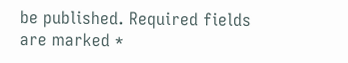be published. Required fields are marked *